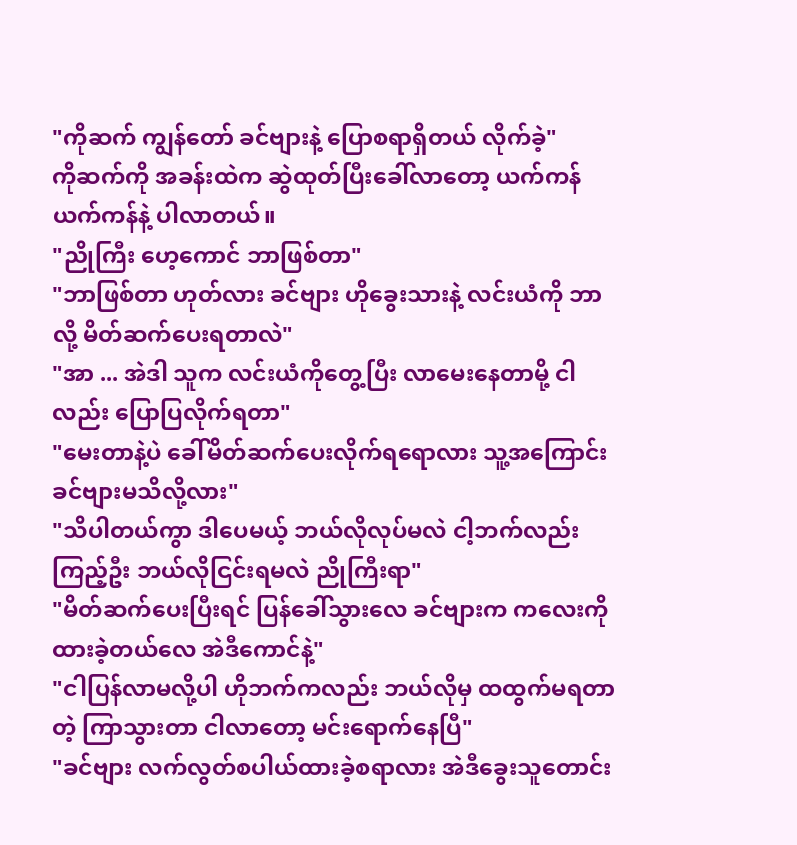"ကိုဆက် ကျွန်တော် ခင်ဗျားနဲ့ ပြောစရာရှိတယ် လိုက်ခဲ့"
ကိုဆက်ကို အခန်းထဲက ဆွဲထုတ်ပြီးခေါ်လာတော့ ယက်ကန်ယက်ကန်နဲ့ ပါလာတယ်။
"ညိုကြီး ဟေ့ကောင် ဘာဖြစ်တာ"
"ဘာဖြစ်တာ ဟုတ်လား ခင်ဗျား ဟိုခွေးသားနဲ့ လင်းယံကို ဘာလို့ မိတ်ဆက်ပေးရတာလဲ"
"အာ ... အဲဒါ သူက လင်းယံကိုတွေ့ပြီး လာမေးနေတာမို့ ငါလည်း ပြောပြလိုက်ရတာ"
"မေးတာနဲ့ပဲ ခေါ်မိတ်ဆက်ပေးလိုက်ရရောလား သူ့အကြောင်း ခင်ဗျားမသိလို့လား"
"သိပါတယ်ကွာ ဒါပေမယ့် ဘယ်လိုလုပ်မလဲ ငါ့ဘက်လည်း ကြည့်ဦး ဘယ်လိုငြင်းရမလဲ ညိုကြီးရာ"
"မိတ်ဆက်ပေးပြီးရင် ပြန်ခေါ်သွားလေ ခင်ဗျားက ကလေးကို ထားခဲ့တယ်လေ အဲဒီကောင်နဲ့"
"ငါပြန်လာမလို့ပါ ဟိုဘက်ကလည်း ဘယ်လိုမှ ထထွက်မရတာတဲ့ ကြာသွားတာ ငါလာတော့ မင်းရောက်နေပြီ"
"ခင်ဗျား လက်လွတ်စပါယ်ထားခဲ့စရာလား အဲဒီခွေးသူတောင်း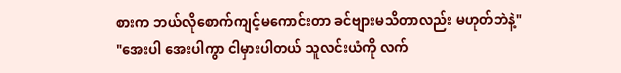စားက ဘယ်လိုစောက်ကျင့်မကောင်းတာ ခင်ဗျားမသိတာလည်း မဟုတ်ဘဲနဲ့"
"အေးပါ အေးပါကွာ ငါမှားပါတယ် သူလင်းယံကို လက်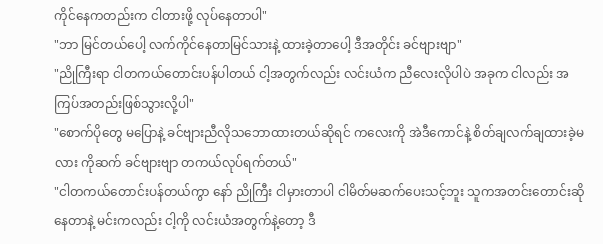ကိုင်နေကတည်းက ငါတားဖို့ လုပ်နေတာပါ"
"ဘာ မြင်တယ်ပေါ့ လက်ကိုင်နေတာမြင်သားနဲ့ ထားခဲ့တာပေါ့ ဒီအတိုင်း ခင်ဗျားဗျာ"
"ညိုကြီးရာ ငါတကယ်တောင်းပန်ပါတယ် ငါ့အတွက်လည်း လင်းယံက ညီလေးလိုပါပဲ အခုက ငါလည်း အကြပ်အတည်းဖြစ်သွားလို့ပါ"
"စောက်ပိုတွေ မပြောနဲ့ ခင်ဗျားညီလိုသဘောထားတယ်ဆိုရင် ကလေးကို အဲဒီကောင်နဲ့ စိတ်ချလက်ချထားခဲ့မလား ကိုဆက် ခင်ဗျားဗျာ တကယ်လုပ်ရက်တယ်"
"ငါတကယ်တောင်းပန်တယ်ကွာ နော် ညိုကြီး ငါမှားတာပါ ငါမိတ်မဆက်ပေးသင့်ဘူး သူကအတင်းတောင်းဆိုနေတာနဲ့ မင်းကလည်း ငါ့ကို လင်းယံအတွက်နဲ့တော့ ဒီ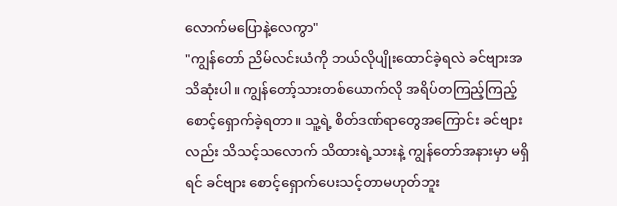လောက်မပြောနဲ့လေကွာ"
"ကျွန်တော် ညိမ်လင်းယံကို ဘယ်လိုပျိုးထောင်ခဲ့ရလဲ ခင်ဗျားအသိဆုံးပါ။ ကျွန်တော့်သားတစ်ယောက်လို အရိပ်တကြည့်ကြည့် စောင့်ရှောက်ခဲ့ရတာ။ သူ့ရဲ့ စိတ်ဒဏ်ရာတွေအကြောင်း ခင်ဗျားလည်း သိသင့်သလောက် သိထားရဲ့သားနဲ့ ကျွန်တော်အနားမှာ မရှိရင် ခင်ဗျား စောင့်ရှောက်ပေးသင့်တာမဟုတ်ဘူး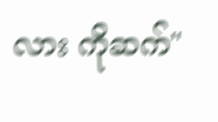လား ကိုဆက်"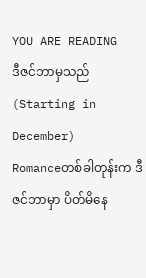YOU ARE READING
ဒီဇင်ဘာမှသည် (Starting in December)
Romanceတစ်ခါတုန်းက ဒီဇင်ဘာမှာ ပိတ်မိနေ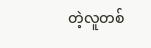တဲ့လူတစ်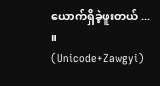ယောက်ရှိခဲ့ဖူးတယ် ... ။ (Unicode+Zawgyi)